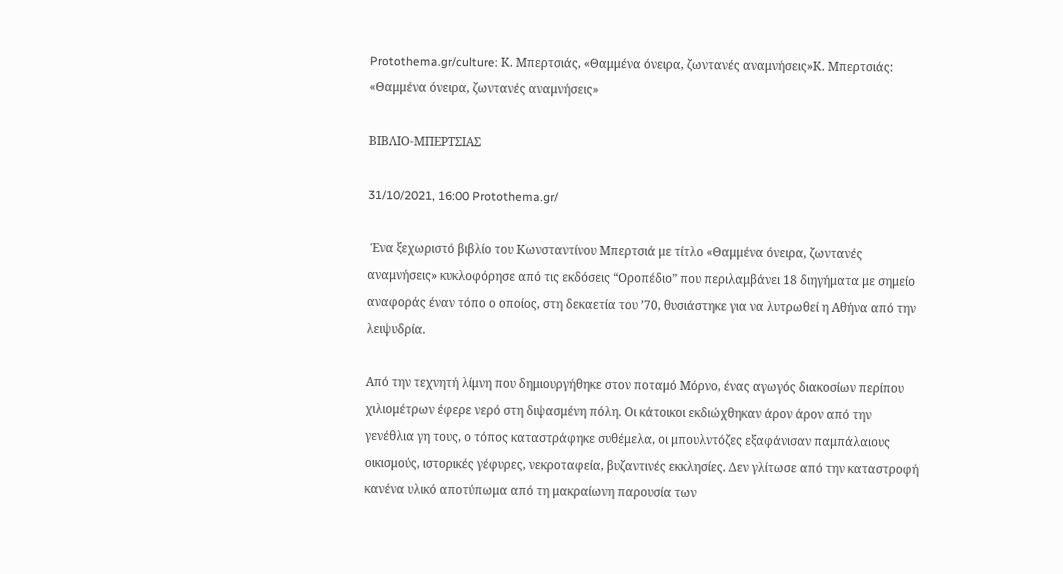Protothema.gr/culture: Κ. Μπερτσιάς, «Θαμμένα όνειρα, ζωντανές αναμνήσεις»Κ. Μπερτσιάς: «Θαμμένα όνειρα, ζωντανές αναμνήσεις»

ΒΙΒΛΙΟ-ΜΠΕΡΤΣΙΑΣ

31/10/2021, 16:00 Protothema.gr/

 Ένα ξεχωριστό βιβλίο του Κωνσταντίνου Μπερτσιά με τίτλο «Θαμμένα όνειρα, ζωντανές αναμνήσεις» κυκλοφόρησε από τις εκδόσεις “Οροπέδιο” που περιλαμβάνει 18 διηγήματα με σημείο αναφοράς έναν τόπο ο οποίος, στη δεκαετία του ’70, θυσιάστηκε για να λυτρωθεί η Αθήνα από την λειψυδρία.

Από την τεχνητή λίμνη που δημιουργήθηκε στον ποταμό Μόρνο, ένας αγωγός διακοσίων περίπου χιλιομέτρων έφερε νερό στη διψασμένη πόλη. Οι κάτοικοι εκδιώχθηκαν άρον άρον από την γενέθλια γη τους, ο τόπος καταστράφηκε συθέμελα, οι μπουλντόζες εξαφάνισαν παμπάλαιους οικισμούς, ιστορικές γέφυρες, νεκροταφεία, βυζαντινές εκκλησίες. Δεν γλίτωσε από την καταστροφή κανένα υλικό αποτύπωμα από τη μακραίωνη παρουσία των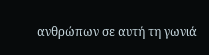ανθρώπων σε αυτή τη γωνιά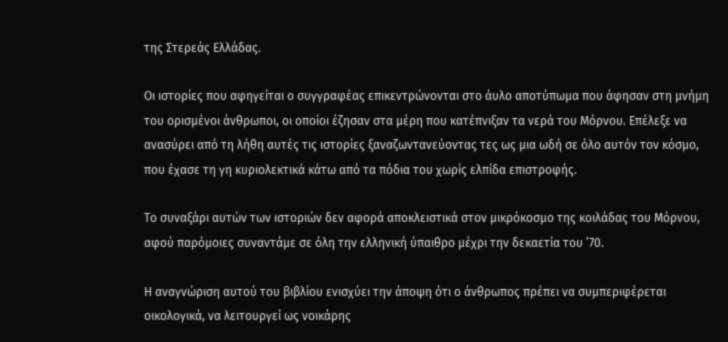της Στερεάς Ελλάδας.

Οι ιστορίες που αφηγείται ο συγγραφέας επικεντρώνονται στο άυλο αποτύπωμα που άφησαν στη μνήμη του ορισμένοι άνθρωποι, οι οποίοι έζησαν στα μέρη που κατέπνιξαν τα νερά του Μόρνου. Επέλεξε να ανασύρει από τη λήθη αυτές τις ιστορίες ξαναζωντανεύοντας τες ως μια ωδή σε όλο αυτόν τον κόσμο, που έχασε τη γη κυριολεκτικά κάτω από τα πόδια του χωρίς ελπίδα επιστροφής.

Το συναξάρι αυτών των ιστοριών δεν αφορά αποκλειστικά στον μικρόκοσμο της κοιλάδας του Μόρνου, αφού παρόμοιες συναντάμε σε όλη την ελληνική ύπαιθρο μέχρι την δεκαετία του ’70.

Η αναγνώριση αυτού του βιβλίου ενισχύει την άποψη ότι ο άνθρωπος πρέπει να συμπεριφέρεται οικολογικά, να λειτουργεί ως νοικάρης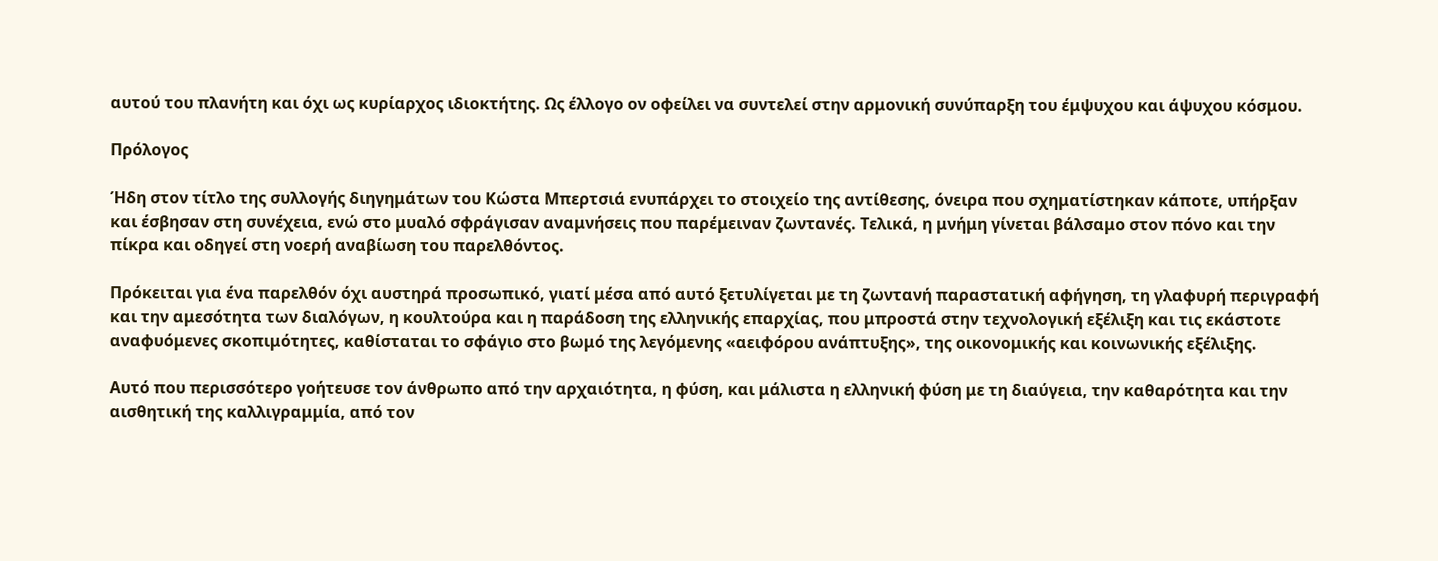αυτού του πλανήτη και όχι ως κυρίαρχος ιδιοκτήτης. Ως έλλογο ον οφείλει να συντελεί στην αρμονική συνύπαρξη του έμψυχου και άψυχου κόσμου.

Πρόλογος

Ήδη στον τίτλο της συλλογής διηγημάτων του Κώστα Μπερτσιά ενυπάρχει το στοιχείο της αντίθεσης, όνειρα που σχηματίστηκαν κάποτε, υπήρξαν και έσβησαν στη συνέχεια, ενώ στο μυαλό σφράγισαν αναμνήσεις που παρέμειναν ζωντανές. Τελικά, η μνήμη γίνεται βάλσαμο στον πόνο και την πίκρα και οδηγεί στη νοερή αναβίωση του παρελθόντος.

Πρόκειται για ένα παρελθόν όχι αυστηρά προσωπικό, γιατί μέσα από αυτό ξετυλίγεται με τη ζωντανή παραστατική αφήγηση, τη γλαφυρή περιγραφή και την αμεσότητα των διαλόγων, η κουλτούρα και η παράδοση της ελληνικής επαρχίας, που μπροστά στην τεχνολογική εξέλιξη και τις εκάστοτε αναφυόμενες σκοπιμότητες, καθίσταται το σφάγιο στο βωμό της λεγόμενης «αειφόρου ανάπτυξης», της οικονομικής και κοινωνικής εξέλιξης.

Αυτό που περισσότερο γοήτευσε τον άνθρωπο από την αρχαιότητα, η φύση, και μάλιστα η ελληνική φύση με τη διαύγεια, την καθαρότητα και την αισθητική της καλλιγραμμία, από τον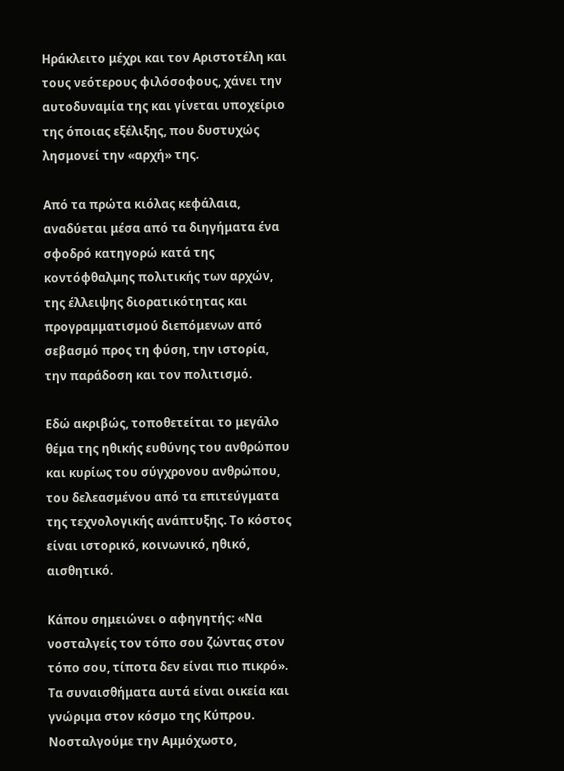Ηράκλειτο μέχρι και τον Αριστοτέλη και τους νεότερους φιλόσοφους, χάνει την αυτοδυναμία της και γίνεται υποχείριο της όποιας εξέλιξης, που δυστυχώς λησμονεί την «αρχή» της.

Από τα πρώτα κιόλας κεφάλαια, αναδύεται μέσα από τα διηγήματα ένα σφοδρό κατηγορώ κατά της κοντόφθαλμης πολιτικής των αρχών, της έλλειψης διορατικότητας και προγραμματισμού διεπόμενων από σεβασμό προς τη φύση, την ιστορία, την παράδοση και τον πολιτισμό.

Εδώ ακριβώς, τοποθετείται το μεγάλο θέμα της ηθικής ευθύνης του ανθρώπου και κυρίως του σύγχρονου ανθρώπου, του δελεασμένου από τα επιτεύγματα της τεχνολογικής ανάπτυξης. Το κόστος είναι ιστορικό, κοινωνικό, ηθικό, αισθητικό.

Κάπου σημειώνει ο αφηγητής: «Να νοσταλγείς τον τόπο σου ζώντας στον τόπο σου, τίποτα δεν είναι πιο πικρό». Τα συναισθήματα αυτά είναι οικεία και γνώριμα στον κόσμο της Κύπρου. Νοσταλγούμε την Αμμόχωστο,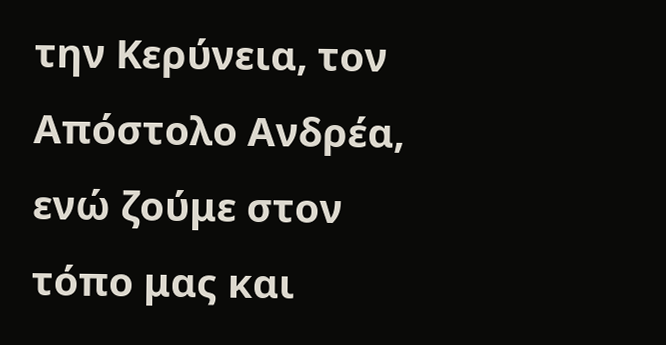την Κερύνεια, τον Απόστολο Ανδρέα, ενώ ζούμε στον τόπο μας και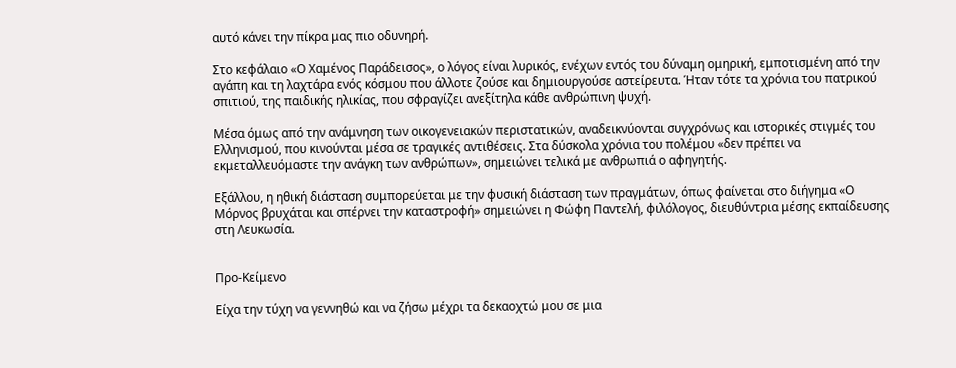αυτό κάνει την πίκρα μας πιο οδυνηρή.

Στο κεφάλαιο «Ο Χαμένος Παράδεισος», ο λόγος είναι λυρικός, ενέχων εντός του δύναμη ομηρική, εμποτισμένη από την αγάπη και τη λαχτάρα ενός κόσμου που άλλοτε ζούσε και δημιουργούσε αστείρευτα. Ήταν τότε τα χρόνια του πατρικού σπιτιού, της παιδικής ηλικίας, που σφραγίζει ανεξίτηλα κάθε ανθρώπινη ψυχή.

Μέσα όμως από την ανάμνηση των οικογενειακών περιστατικών, αναδεικνύονται συγχρόνως και ιστορικές στιγμές του Ελληνισμού, που κινούνται μέσα σε τραγικές αντιθέσεις. Στα δύσκολα χρόνια του πολέμου «δεν πρέπει να εκμεταλλευόμαστε την ανάγκη των ανθρώπων», σημειώνει τελικά με ανθρωπιά ο αφηγητής.

Εξάλλου, η ηθική διάσταση συμπορεύεται με την φυσική διάσταση των πραγμάτων, όπως φαίνεται στο διήγημα «Ο Μόρνος βρυχάται και σπέρνει την καταστροφή» σημειώνει η Φώφη Παντελή, φιλόλογος, διευθύντρια μέσης εκπαίδευσης στη Λευκωσία.


Προ-Κείμενο

Είχα την τύχη να γεννηθώ και να ζήσω μέχρι τα δεκαοχτώ μου σε μια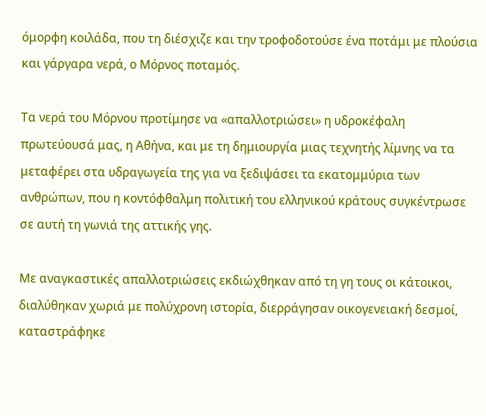όμορφη κοιλάδα, που τη διέσχιζε και την τροφοδοτούσε ένα ποτάμι με πλούσια και γάργαρα νερά, ο Μόρνος ποταμός.

Τα νερά του Μόρνου προτίμησε να «απαλλοτριώσει» η υδροκέφαλη πρωτεύουσά μας, η Αθήνα, και με τη δημιουργία μιας τεχνητής λίμνης να τα μεταφέρει στα υδραγωγεία της για να ξεδιψάσει τα εκατομμύρια των ανθρώπων, που η κοντόφθαλμη πολιτική του ελληνικού κράτους συγκέντρωσε σε αυτή τη γωνιά της αττικής γης.

Με αναγκαστικές απαλλοτριώσεις εκδιώχθηκαν από τη γη τους οι κάτοικοι, διαλύθηκαν χωριά με πολύχρονη ιστορία, διερράγησαν οικογενειακή δεσμοί, καταστράφηκε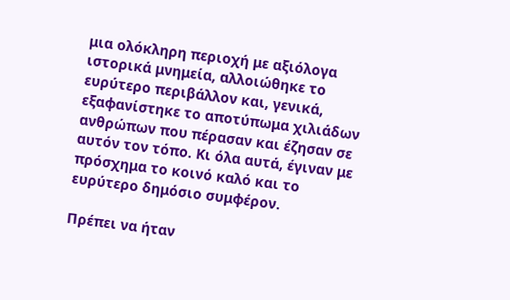μια ολόκληρη περιοχή με αξιόλογα ιστορικά μνημεία, αλλοιώθηκε το ευρύτερο περιβάλλον και, γενικά, εξαφανίστηκε το αποτύπωμα χιλιάδων ανθρώπων που πέρασαν και έζησαν σε αυτόν τον τόπο. Κι όλα αυτά, έγιναν με πρόσχημα το κοινό καλό και το ευρύτερο δημόσιο συμφέρον.

Πρέπει να ήταν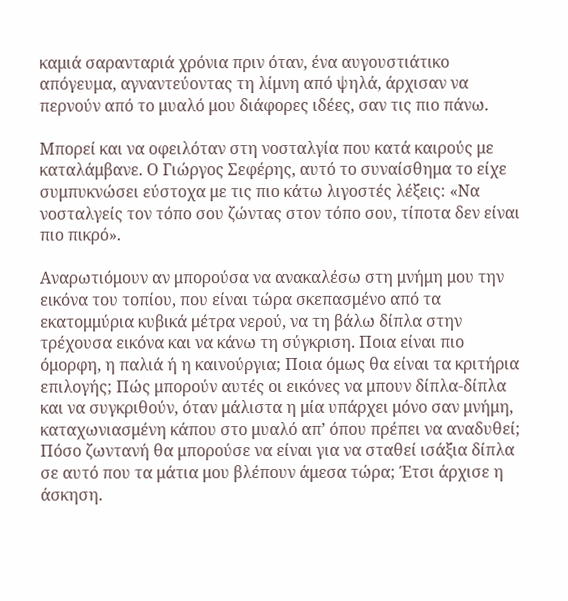καμιά σαρανταριά χρόνια πριν όταν, ένα αυγουστιάτικο απόγευμα, αγναντεύοντας τη λίμνη από ψηλά, άρχισαν να περνούν από το μυαλό μου διάφορες ιδέες, σαν τις πιο πάνω.

Μπορεί και να οφειλόταν στη νοσταλγία που κατά καιρούς με καταλάμβανε. Ο Γιώργος Σεφέρης, αυτό το συναίσθημα το είχε συμπυκνώσει εύστοχα με τις πιο κάτω λιγοστές λέξεις: «Να νοσταλγείς τον τόπο σου ζώντας στον τόπο σου, τίποτα δεν είναι πιο πικρό».

Αναρωτιόμουν αν μπορούσα να ανακαλέσω στη μνήμη μου την εικόνα του τοπίου, που είναι τώρα σκεπασμένο από τα εκατομμύρια κυβικά μέτρα νερού, να τη βάλω δίπλα στην τρέχουσα εικόνα και να κάνω τη σύγκριση. Ποια είναι πιο όμορφη, η παλιά ή η καινούργια; Ποια όμως θα είναι τα κριτήρια επιλογής; Πώς μπορούν αυτές οι εικόνες να μπουν δίπλα-δίπλα και να συγκριθούν, όταν μάλιστα η μία υπάρχει μόνο σαν μνήμη, καταχωνιασμένη κάπου στο μυαλό απ’ όπου πρέπει να αναδυθεί; Πόσο ζωντανή θα μπορούσε να είναι για να σταθεί ισάξια δίπλα σε αυτό που τα μάτια μου βλέπουν άμεσα τώρα; Έτσι άρχισε η άσκηση.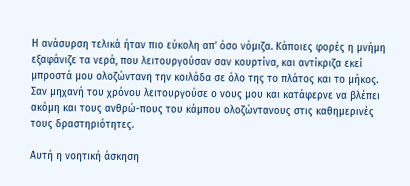Η ανάσυρση τελικά ήταν πιο εύκολη απ’ όσο νόμιζα. Κάποιες φορές η μνήμη εξαφάνιζε τα νερά, που λειτουργούσαν σαν κουρτίνα, και αντίκριζα εκεί μπροστά μου ολοζώντανη την κοιλάδα σε όλο της το πλάτος και το μήκος. Σαν μηχανή του χρόνου λειτουργούσε ο νους μου και κατάφερνε να βλέπει ακόμη και τους ανθρώ-πους του κάμπου ολοζώντανους στις καθημερινές τους δραστηριότητες.

Αυτή η νοητική άσκηση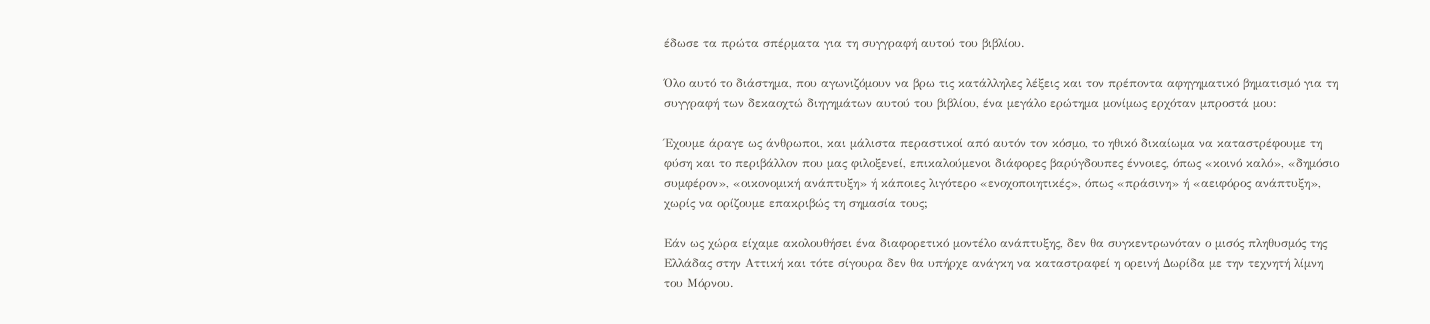έδωσε τα πρώτα σπέρματα για τη συγγραφή αυτού του βιβλίου.

Όλο αυτό το διάστημα, που αγωνιζόμουν να βρω τις κατάλληλες λέξεις και τον πρέποντα αφηγηματικό βηματισμό για τη συγγραφή των δεκαοχτώ διηγημάτων αυτού του βιβλίου, ένα μεγάλο ερώτημα μονίμως ερχόταν μπροστά μου:

Έχουμε άραγε ως άνθρωποι, και μάλιστα περαστικοί από αυτόν τον κόσμο, το ηθικό δικαίωμα να καταστρέφουμε τη φύση και το περιβάλλον που μας φιλοξενεί, επικαλούμενοι διάφορες βαρύγδουπες έννοιες, όπως «κοινό καλό», «δημόσιο συμφέρον», «οικονομική ανάπτυξη» ή κάποιες λιγότερο «ενοχοποιητικές», όπως «πράσινη» ή «αειφόρος ανάπτυξη», χωρίς να ορίζουμε επακριβώς τη σημασία τους;

Εάν ως χώρα είχαμε ακολουθήσει ένα διαφορετικό μοντέλο ανάπτυξης, δεν θα συγκεντρωνόταν ο μισός πληθυσμός της Ελλάδας στην Αττική και τότε σίγουρα δεν θα υπήρχε ανάγκη να καταστραφεί η ορεινή Δωρίδα με την τεχνητή λίμνη του Μόρνου.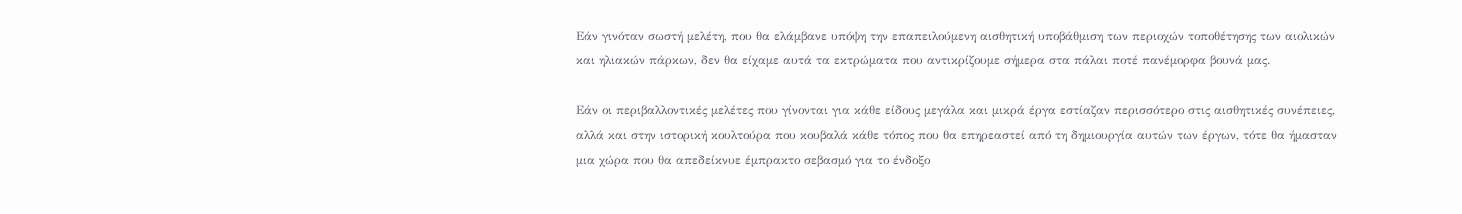Εάν γινόταν σωστή μελέτη, που θα ελάμβανε υπόψη την επαπειλούμενη αισθητική υποβάθμιση των περιοχών τοποθέτησης των αιολικών και ηλιακών πάρκων, δεν θα είχαμε αυτά τα εκτρώματα που αντικρίζουμε σήμερα στα πάλαι ποτέ πανέμορφα βουνά μας.

Εάν οι περιβαλλοντικές μελέτες που γίνονται για κάθε είδους μεγάλα και μικρά έργα εστίαζαν περισσότερο στις αισθητικές συνέπειες, αλλά και στην ιστορική κουλτούρα που κουβαλά κάθε τόπος που θα επηρεαστεί από τη δημιουργία αυτών των έργων, τότε θα ήμασταν μια χώρα που θα απεδείκνυε έμπρακτο σεβασμό για το ένδοξο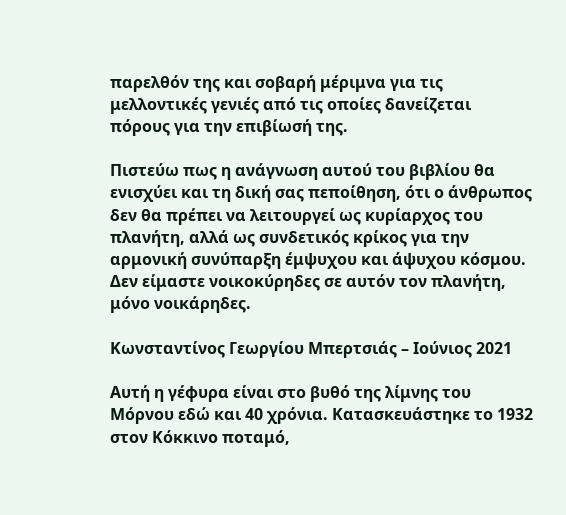παρελθόν της και σοβαρή μέριμνα για τις μελλοντικές γενιές από τις οποίες δανείζεται πόρους για την επιβίωσή της.

Πιστεύω πως η ανάγνωση αυτού του βιβλίου θα ενισχύει και τη δική σας πεποίθηση, ότι ο άνθρωπος δεν θα πρέπει να λειτουργεί ως κυρίαρχος του πλανήτη, αλλά ως συνδετικός κρίκος για την αρμονική συνύπαρξη έμψυχου και άψυχου κόσμου. Δεν είμαστε νοικοκύρηδες σε αυτόν τον πλανήτη, μόνο νοικάρηδες.

Κωνσταντίνος Γεωργίου Μπερτσιάς – Ιούνιος 2021

Αυτή η γέφυρα είναι στο βυθό της λίμνης του Μόρνου εδώ και 40 χρόνια. Κατασκευάστηκε το 1932 στον Κόκκινο ποταμό,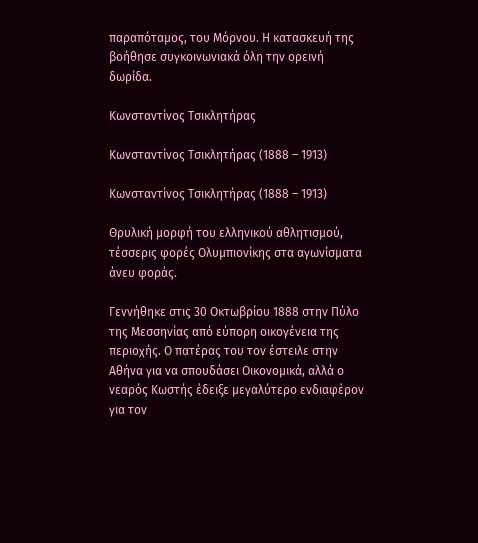παραπόταμος, του Μόρνου. Η κατασκευή της βοήθησε συγκοινωνιακά όλη την ορεινή δωρίδα.

Κωνσταντίνος Τσικλητήρας

Κωνσταντίνος Τσικλητήρας (1888 – 1913)

Κωνσταντίνος Τσικλητήρας (1888 – 1913)

Θρυλική μορφή του ελληνικού αθλητισμού, τέσσερις φορές Ολυμπιονίκης στα αγωνίσματα άνευ φοράς.

Γεννήθηκε στις 30 Οκτωβρίου 1888 στην Πύλο της Μεσσηνίας από εύπορη οικογένεια της περιοχής. Ο πατέρας του τον έστειλε στην Αθήνα για να σπουδάσει Οικονομικά, αλλά ο νεαρός Κωστής έδειξε μεγαλύτερο ενδιαφέρον για τον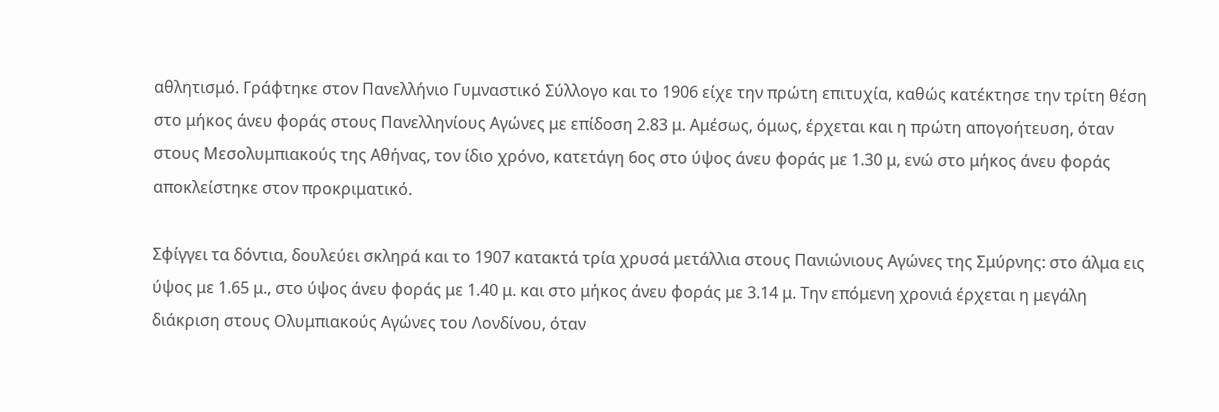αθλητισμό. Γράφτηκε στον Πανελλήνιο Γυμναστικό Σύλλογο και το 1906 είχε την πρώτη επιτυχία, καθώς κατέκτησε την τρίτη θέση στο μήκος άνευ φοράς στους Πανελληνίους Αγώνες με επίδοση 2.83 μ. Αμέσως, όμως, έρχεται και η πρώτη απογοήτευση, όταν στους Μεσολυμπιακούς της Αθήνας, τον ίδιο χρόνο, κατετάγη 6ος στο ύψος άνευ φοράς με 1.30 μ, ενώ στο μήκος άνευ φοράς αποκλείστηκε στον προκριματικό.

Σφίγγει τα δόντια, δουλεύει σκληρά και το 1907 κατακτά τρία χρυσά μετάλλια στους Πανιώνιους Αγώνες της Σμύρνης: στο άλμα εις ύψος με 1.65 μ., στο ύψος άνευ φοράς με 1.40 μ. και στο μήκος άνευ φοράς με 3.14 μ. Την επόμενη χρονιά έρχεται η μεγάλη διάκριση στους Ολυμπιακούς Αγώνες του Λονδίνου, όταν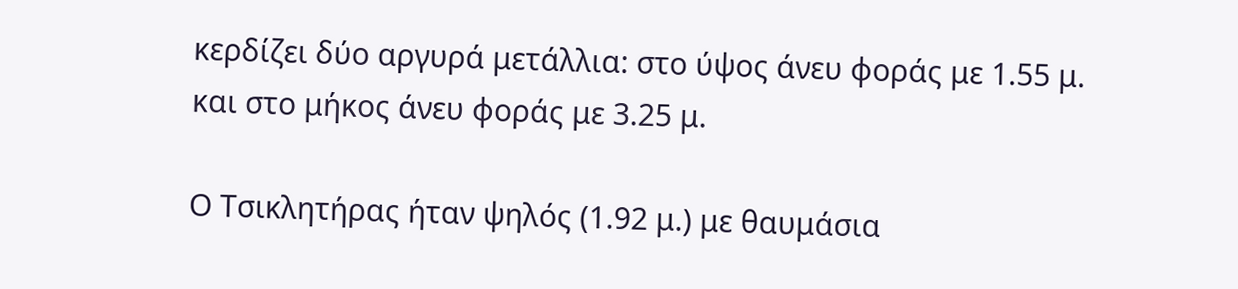κερδίζει δύο αργυρά μετάλλια: στο ύψος άνευ φοράς με 1.55 μ. και στο μήκος άνευ φοράς με 3.25 μ.

Ο Τσικλητήρας ήταν ψηλός (1.92 μ.) με θαυμάσια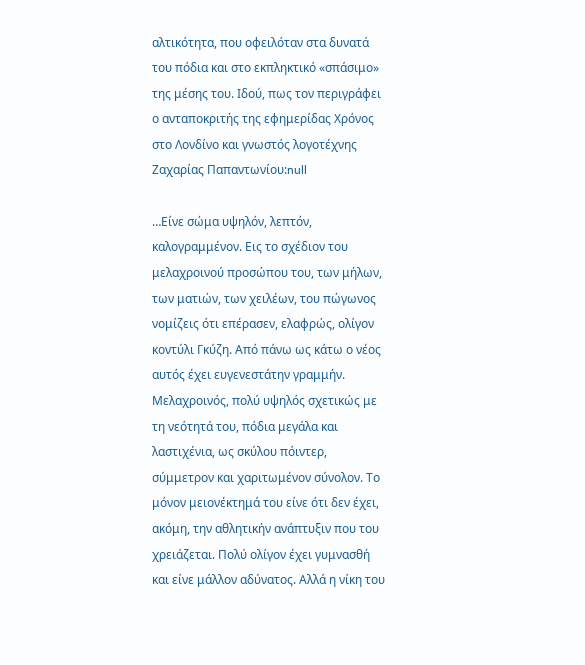αλτικότητα, που οφειλόταν στα δυνατά του πόδια και στο εκπληκτικό «σπάσιμο» της μέσης του. Ιδού, πως τον περιγράφει ο ανταποκριτής της εφημερίδας Χρόνος στο Λονδίνο και γνωστός λογοτέχνης Ζαχαρίας Παπαντωνίου:null

…Είνε σώμα υψηλόν, λεπτόν, καλογραμμένον. Εις το σχέδιον του μελαχροινού προσώπου του, των μήλων, των ματιών, των χειλέων, του πώγωνος νομίζεις ότι επέρασεν, ελαφρώς, ολίγον κοντύλι Γκύζη. Από πάνω ως κάτω ο νέος αυτός έχει ευγενεστάτην γραμμήν. Μελαχροινός, πολύ υψηλός σχετικώς με τη νεότητά του, πόδια μεγάλα και λαστιχένια, ως σκύλου πόιντερ, σύμμετρον και χαριτωμένον σύνολον. Το μόνον μειονέκτημά του είνε ότι δεν έχει, ακόμη, την αθλητικήν ανάπτυξιν που του χρειάζεται. Πολύ ολίγον έχει γυμνασθή και είνε μάλλον αδύνατος. Αλλά η νίκη του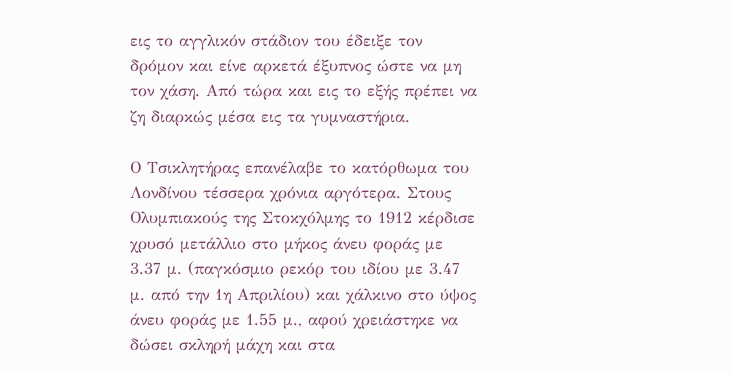εις το αγγλικόν στάδιον του έδειξε τον δρόμον και είνε αρκετά έξυπνος ώστε να μη τον χάση. Από τώρα και εις το εξής πρέπει να ζη διαρκώς μέσα εις τα γυμναστήρια.

Ο Τσικλητήρας επανέλαβε το κατόρθωμα του Λονδίνου τέσσερα χρόνια αργότερα. Στους Ολυμπιακούς της Στοκχόλμης το 1912 κέρδισε χρυσό μετάλλιο στο μήκος άνευ φοράς με 3.37 μ. (παγκόσμιο ρεκόρ του ιδίου με 3.47 μ. από την 1η Απριλίου) και χάλκινο στο ύψος άνευ φοράς με 1.55 μ., αφού χρειάστηκε να δώσει σκληρή μάχη και στα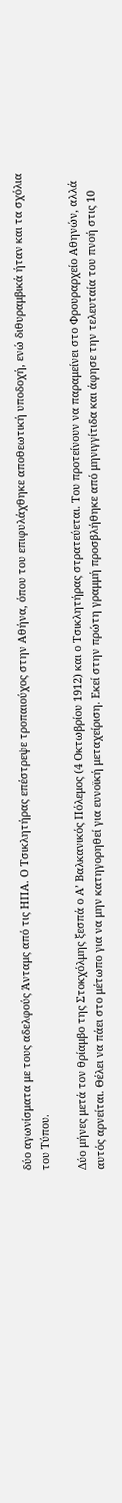δύο αγωνίσματα με τους αδελφούς Άνταμς από τις ΗΠΑ. Ο Τσικλητήρας επέστρεψε τροπαιούχος στην Αθήνα, όπου του επιφυλάχθηκε αποθεωτική υποδοχή, ενώ διθυραμβικά ήταν και τα σχόλια του Τύπου.

Δύο μήνες μετά τον θρίαμβο της Στοκχόλμης ξεσπά ο Α’ Βαλκανικός Πόλεμος (4 Οκτωβρίου 1912) και ο Τσικλητήρας στρατεύεται. Του προτείνουν να παραμείνει στο Φρουραρχείο Αθηνών, αλλά αυτός αρνείται. Θέλει να πάει στο μέτωπο για να μην κατηγορηθεί για ευνοϊκή μεταχείριση. Εκεί στην πρώτη γραμμή προσβλήθηκε από μηνιγγίτιδα και άφησε την τελευταία του πνοή στις 10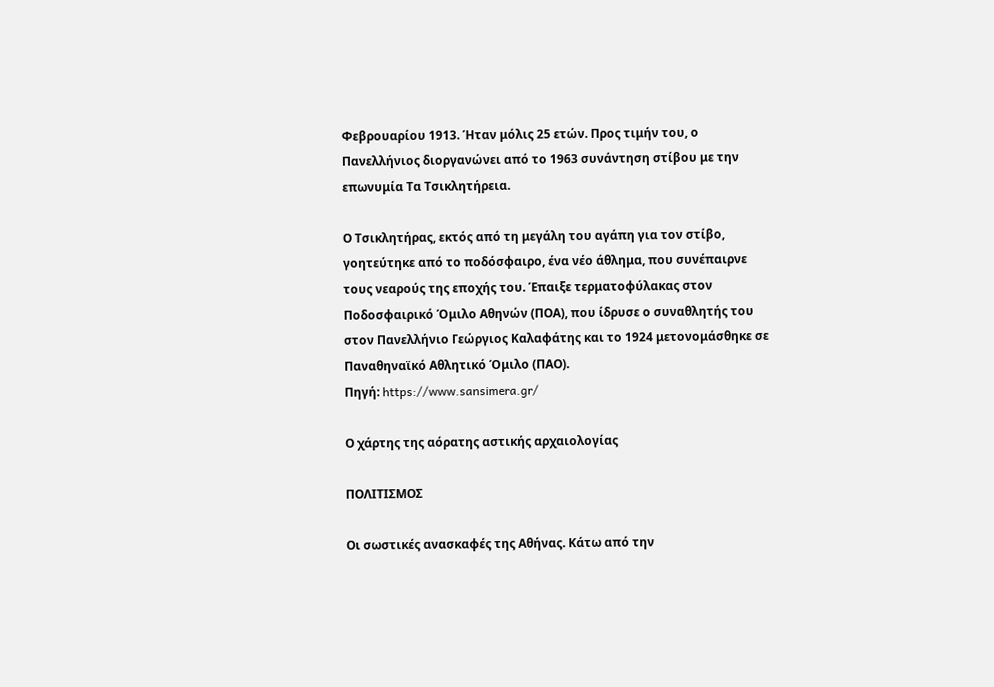Φεβρουαρίου 1913. Ήταν μόλις 25 ετών. Προς τιμήν του, ο Πανελλήνιος διοργανώνει από το 1963 συνάντηση στίβου με την επωνυμία Τα Τσικλητήρεια.

Ο Τσικλητήρας, εκτός από τη μεγάλη του αγάπη για τον στίβο, γοητεύτηκε από το ποδόσφαιρο, ένα νέο άθλημα, που συνέπαιρνε τους νεαρούς της εποχής του. Έπαιξε τερματοφύλακας στον Ποδοσφαιρικό Όμιλο Αθηνών (ΠΟΑ), που ίδρυσε ο συναθλητής του στον Πανελλήνιο Γεώργιος Καλαφάτης και το 1924 μετονομάσθηκε σε Παναθηναϊκό Αθλητικό Όμιλο (ΠΑΟ).
Πηγή: https://www.sansimera.gr/

Ο χάρτης της αόρατης αστικής αρχαιολογίας

ΠΟΛΙΤΙΣΜΟΣ

Οι σωστικές ανασκαφές της Αθήνας. Κάτω από την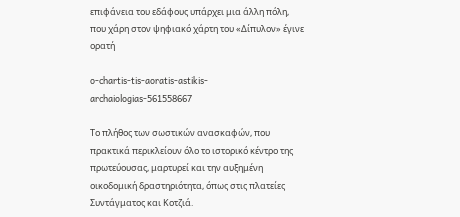επιφάνεια του εδάφους υπάρχει μια άλλη πόλη, που χάρη στον ψηφιακό χάρτη του «Δίπυλον» έγινε ορατή

o-chartis-tis-aoratis-astikis-archaiologias-561558667

Το πλήθος των σωστικών ανασκαφών, που πρακτικά περικλείουν όλο το ιστορικό κέντρο της πρωτεύουσας, μαρτυρεί και την αυξημένη οικοδομική δραστηριότητα, όπως στις πλατείες Συντάγματος και Κοτζιά.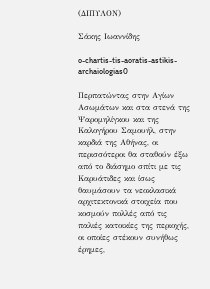(ΔΙΠΥΛΟΝ)

Σάκης Ιωαννίδης

o-chartis-tis-aoratis-astikis-archaiologias0

Περπατώντας στην Αγίων Ασωμάτων και στα στενά της Ψαρομηλίγκου και της Καλογήρου Σαμουήλ, στην καρδιά της Αθήνας, οι περισσότεροι θα σταθούν έξω από το διάσημο σπίτι με τις Καρυάτιδες και ίσως θαυμάσουν τα νεοκλασικά αρχιτεκτονικά στοιχεία που κοσμούν πολλές από τις παλιές κατοικίες της περιοχής, οι οποίες στέκουν συνήθως έρημες,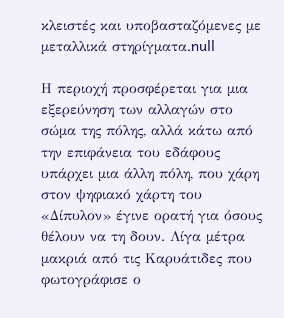κλειστές και υποβασταζόμενες με μεταλλικά στηρίγματα.null

Η περιοχή προσφέρεται για μια εξερεύνηση των αλλαγών στο σώμα της πόλης, αλλά κάτω από την επιφάνεια του εδάφους υπάρχει μια άλλη πόλη, που χάρη στον ψηφιακό χάρτη του «Δίπυλον» έγινε ορατή για όσους θέλουν να τη δουν. Λίγα μέτρα μακριά από τις Καρυάτιδες που φωτογράφισε ο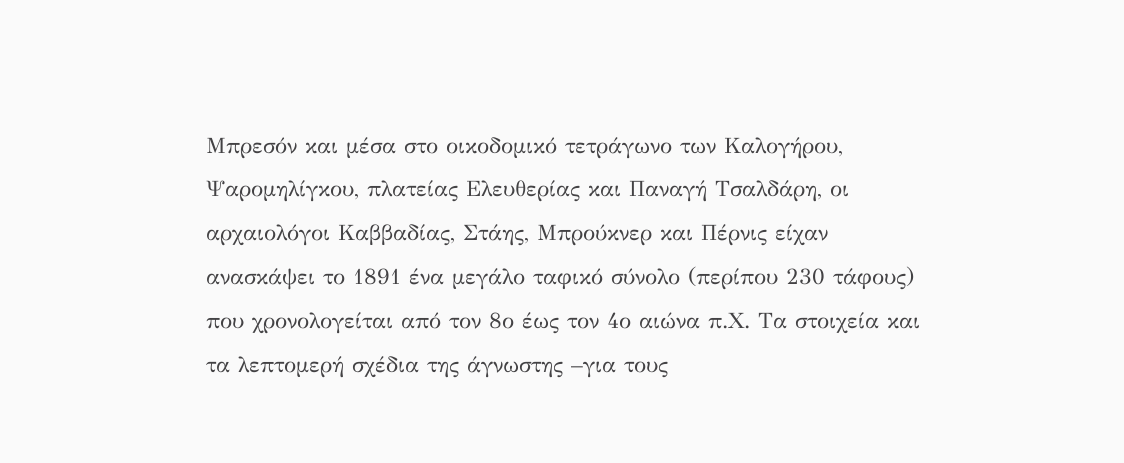Μπρεσόν και μέσα στο οικοδομικό τετράγωνο των Καλογήρου, Ψαρομηλίγκου, πλατείας Ελευθερίας και Παναγή Τσαλδάρη, οι αρχαιολόγοι Καββαδίας, Στάης, Μπρούκνερ και Πέρνις είχαν ανασκάψει το 1891 ένα μεγάλο ταφικό σύνολο (περίπου 230 τάφους) που χρονολογείται από τον 8ο έως τον 4ο αιώνα π.Χ. Τα στοιχεία και τα λεπτομερή σχέδια της άγνωστης –για τους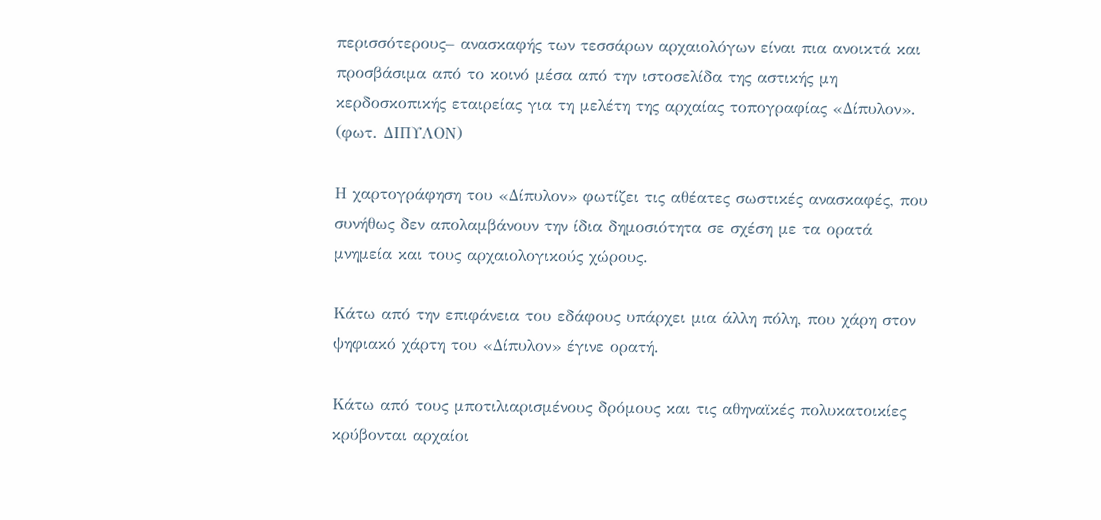περισσότερους– ανασκαφής των τεσσάρων αρχαιολόγων είναι πια ανοικτά και προσβάσιμα από το κοινό μέσα από την ιστοσελίδα της αστικής μη κερδοσκοπικής εταιρείας για τη μελέτη της αρχαίας τοπογραφίας «Δίπυλον». (φωτ. ΔΙΠΥΛΟΝ)

Η χαρτογράφηση του «Δίπυλον» φωτίζει τις αθέατες σωστικές ανασκαφές, που συνήθως δεν απολαμβάνουν την ίδια δημοσιότητα σε σχέση με τα ορατά μνημεία και τους αρχαιολογικούς χώρους.

Κάτω από την επιφάνεια του εδάφους υπάρχει μια άλλη πόλη, που χάρη στον ψηφιακό χάρτη του «Δίπυλον» έγινε ορατή.

Κάτω από τους μποτιλιαρισμένους δρόμους και τις αθηναϊκές πολυκατοικίες κρύβονται αρχαίοι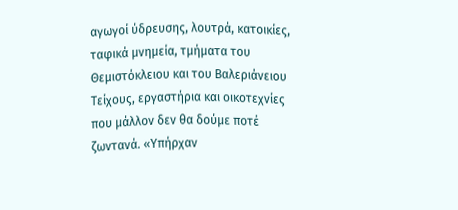αγωγοί ύδρευσης, λουτρά, κατοικίες, ταφικά μνημεία, τμήματα του Θεμιστόκλειου και του Βαλεριάνειου Τείχους, εργαστήρια και οικοτεχνίες που μάλλον δεν θα δούμε ποτέ ζωντανά. «Υπήρχαν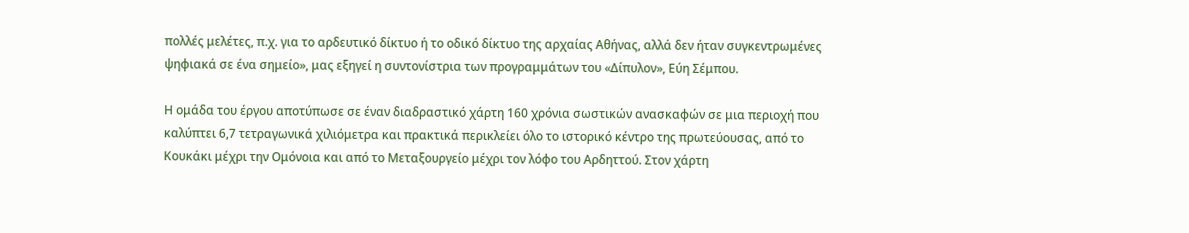πολλές μελέτες, π.χ. για το αρδευτικό δίκτυο ή το οδικό δίκτυο της αρχαίας Αθήνας, αλλά δεν ήταν συγκεντρωμένες ψηφιακά σε ένα σημείο», μας εξηγεί η συντονίστρια των προγραμμάτων του «Δίπυλον», Εύη Σέμπου.

Η ομάδα του έργου αποτύπωσε σε έναν διαδραστικό χάρτη 160 χρόνια σωστικών ανασκαφών σε μια περιοχή που καλύπτει 6,7 τετραγωνικά χιλιόμετρα και πρακτικά περικλείει όλο το ιστορικό κέντρο της πρωτεύουσας, από το Κουκάκι μέχρι την Ομόνοια και από το Μεταξουργείο μέχρι τον λόφο του Αρδηττού. Στον χάρτη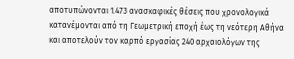αποτυπώνονται 1.473 ανασκαφικές θέσεις που χρονολογικά κατανέμονται από τη Γεωμετρική εποχή έως τη νεότερη Αθήνα και αποτελούν τον καρπό εργασίας 240 αρχαιολόγων της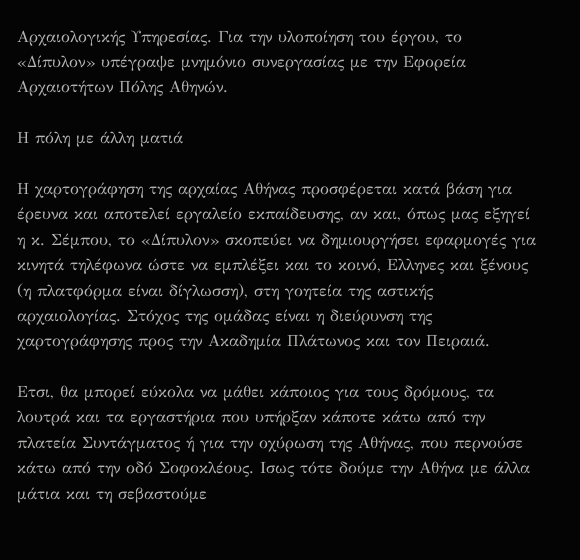Αρχαιολογικής Υπηρεσίας. Για την υλοποίηση του έργου, το «Δίπυλον» υπέγραψε μνημόνιο συνεργασίας με την Εφορεία Αρχαιοτήτων Πόλης Αθηνών.

Η πόλη με άλλη ματιά

Η χαρτογράφηση της αρχαίας Αθήνας προσφέρεται κατά βάση για έρευνα και αποτελεί εργαλείο εκπαίδευσης, αν και, όπως μας εξηγεί η κ. Σέμπου, το «Δίπυλον» σκοπεύει να δημιουργήσει εφαρμογές για κινητά τηλέφωνα ώστε να εμπλέξει και το κοινό, Ελληνες και ξένους (η πλατφόρμα είναι δίγλωσση), στη γοητεία της αστικής αρχαιολογίας. Στόχος της ομάδας είναι η διεύρυνση της χαρτογράφησης προς την Ακαδημία Πλάτωνος και τον Πειραιά.

Ετσι, θα μπορεί εύκολα να μάθει κάποιος για τους δρόμους, τα λουτρά και τα εργαστήρια που υπήρξαν κάποτε κάτω από την πλατεία Συντάγματος ή για την οχύρωση της Αθήνας, που περνούσε κάτω από την οδό Σοφοκλέους. Ισως τότε δούμε την Αθήνα με άλλα μάτια και τη σεβαστούμε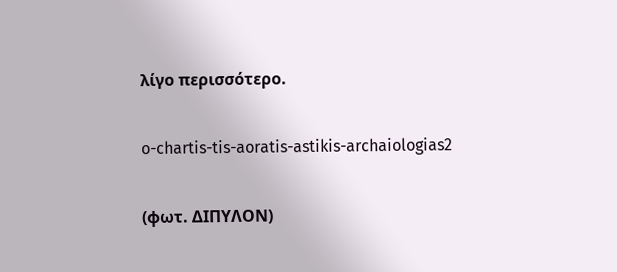λίγο περισσότερο.

o-chartis-tis-aoratis-astikis-archaiologias2

(φωτ. ΔΙΠΥΛΟΝ)